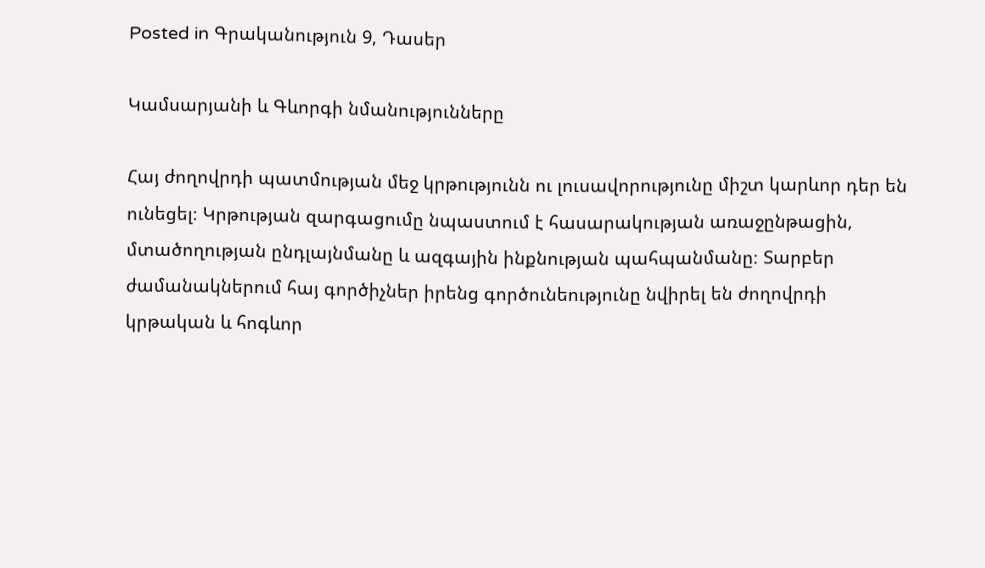Posted in Գրականություն 9, Դասեր

Կամսարյանի և Գևորգի նմանությունները

Հայ ժողովրդի պատմության մեջ կրթությունն ու լուսավորությունը միշտ կարևոր դեր են ունեցել։ Կրթության զարգացումը նպաստում է հասարակության առաջընթացին, մտածողության ընդլայնմանը և ազգային ինքնության պահպանմանը։ Տարբեր ժամանակներում հայ գործիչներ իրենց գործունեությունը նվիրել են ժողովրդի կրթական և հոգևոր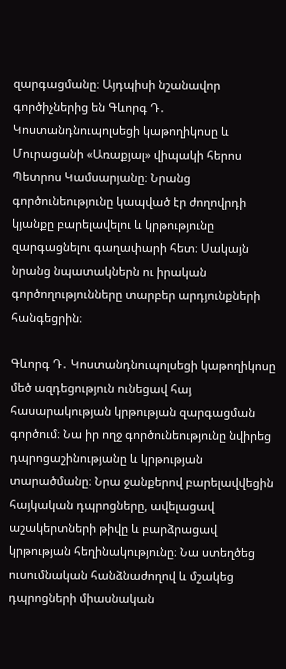զարգացմանը։ Այդպիսի նշանավոր գործիչներից են Գևորգ Դ․ Կոստանդնուպոլսեցի կաթողիկոսը և Մուրացանի «Առաքյալ» վիպակի հերոս Պետրոս Կամսարյանը։ Նրանց գործունեությունը կապված էր ժողովրդի կյանքը բարելավելու և կրթությունը զարգացնելու գաղափարի հետ։ Սակայն նրանց նպատակներն ու իրական գործողությունները տարբեր արդյունքների հանգեցրին։

Գևորգ Դ․ Կոստանդնուպոլսեցի կաթողիկոսը մեծ ազդեցություն ունեցավ հայ հասարակության կրթության զարգացման գործում։ Նա իր ողջ գործունեությունը նվիրեց դպրոցաշինությանը և կրթության տարածմանը։ Նրա ջանքերով բարելավվեցին հայկական դպրոցները, ավելացավ աշակերտների թիվը և բարձրացավ կրթության հեղինակությունը։ Նա ստեղծեց ուսումնական հանձնաժողով և մշակեց դպրոցների միասնական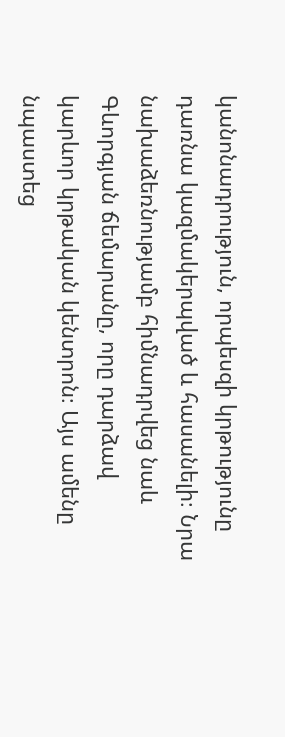կանոնադրություն, որպեսզի կրթությունը դառնա կազմակերպված և հասանելի։ Նրա նախաձեռնությամբ հիմնադրվեց նաև Գևորգյան ճեմարանը, որը դարձավ կարևոր կրթական կենտրոն։ Այս ամենը նպաստեց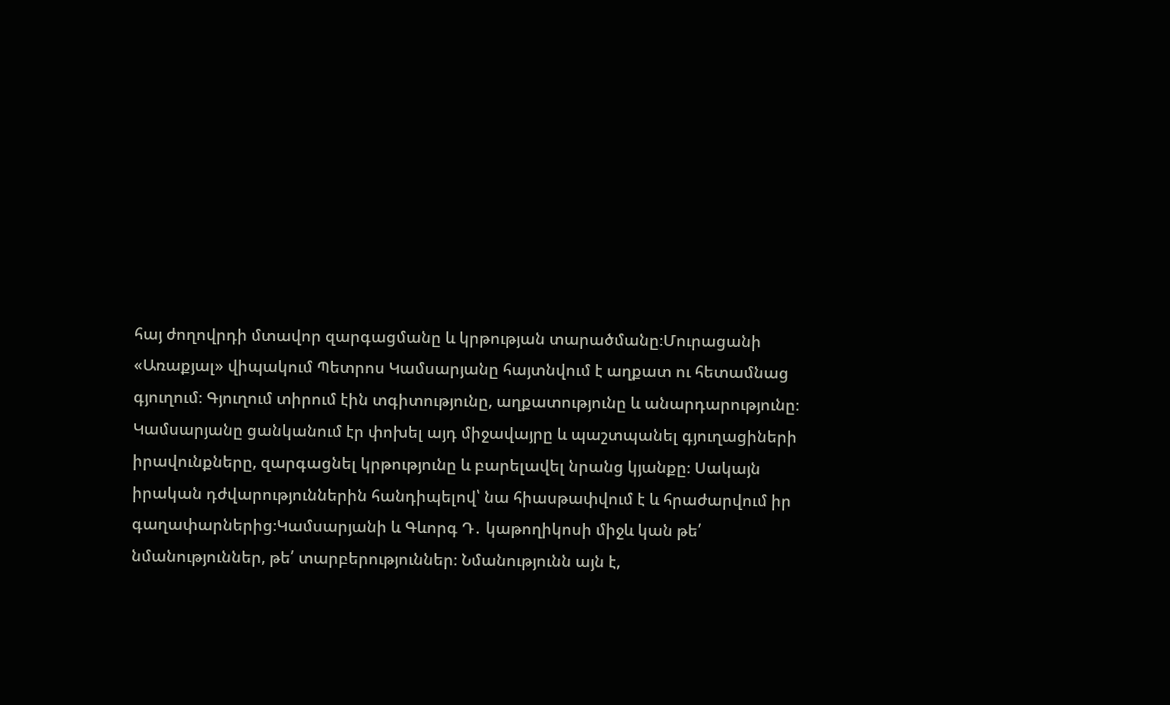հայ ժողովրդի մտավոր զարգացմանը և կրթության տարածմանը։Մուրացանի «Առաքյալ» վիպակում Պետրոս Կամսարյանը հայտնվում է աղքատ ու հետամնաց գյուղում։ Գյուղում տիրում էին տգիտությունը, աղքատությունը և անարդարությունը։ Կամսարյանը ցանկանում էր փոխել այդ միջավայրը և պաշտպանել գյուղացիների իրավունքները, զարգացնել կրթությունը և բարելավել նրանց կյանքը։ Սակայն իրական դժվարություններին հանդիպելով՝ նա հիասթափվում է և հրաժարվում իր գաղափարներից։Կամսարյանի և Գևորգ Դ․ կաթողիկոսի միջև կան թե՛ նմանություններ, թե՛ տարբերություններ։ Նմանությունն այն է,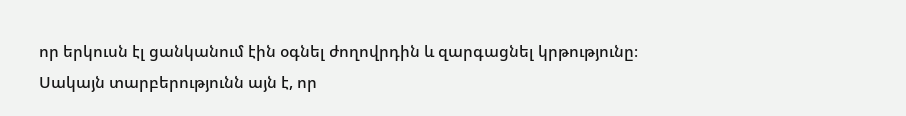որ երկուսն էլ ցանկանում էին օգնել ժողովրդին և զարգացնել կրթությունը։ Սակայն տարբերությունն այն է, որ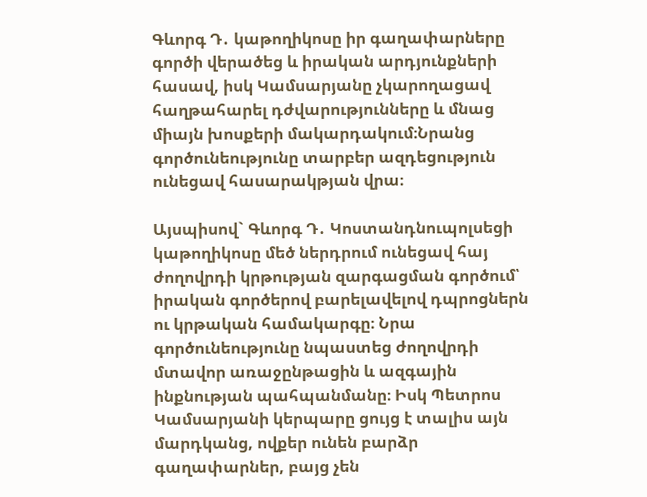Գևորգ Դ․ կաթողիկոսը իր գաղափարները գործի վերածեց և իրական արդյունքների հասավ, իսկ Կամսարյանը չկարողացավ հաղթահարել դժվարությունները և մնաց միայն խոսքերի մակարդակում։Նրանց գործունեությունը տարբեր ազդեցություն ունեցավ հասարակթյան վրա։

Այսպիսով` Գևորգ Դ․ Կոստանդնուպոլսեցի կաթողիկոսը մեծ ներդրում ունեցավ հայ ժողովրդի կրթության զարգացման գործում՝ իրական գործերով բարելավելով դպրոցներն ու կրթական համակարգը։ Նրա գործունեությունը նպաստեց ժողովրդի մտավոր առաջընթացին և ազգային ինքնության պահպանմանը։ Իսկ Պետրոս Կամսարյանի կերպարը ցույց է տալիս այն մարդկանց, ովքեր ունեն բարձր գաղափարներ, բայց չեն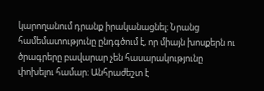կարողանում դրանք իրականացնել։ Նրանց համեմատությունը ընդգծում է, որ միայն խոսքերն ու ծրագրերը բավարար չեն հասարակությունը փոխելու համար։ Անհրաժեշտ է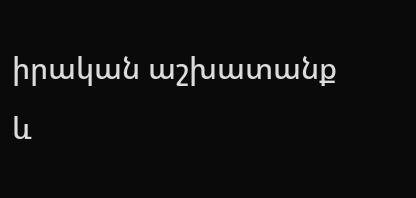իրական աշխատանք և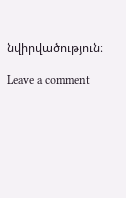նվիրվածություն։

Leave a comment